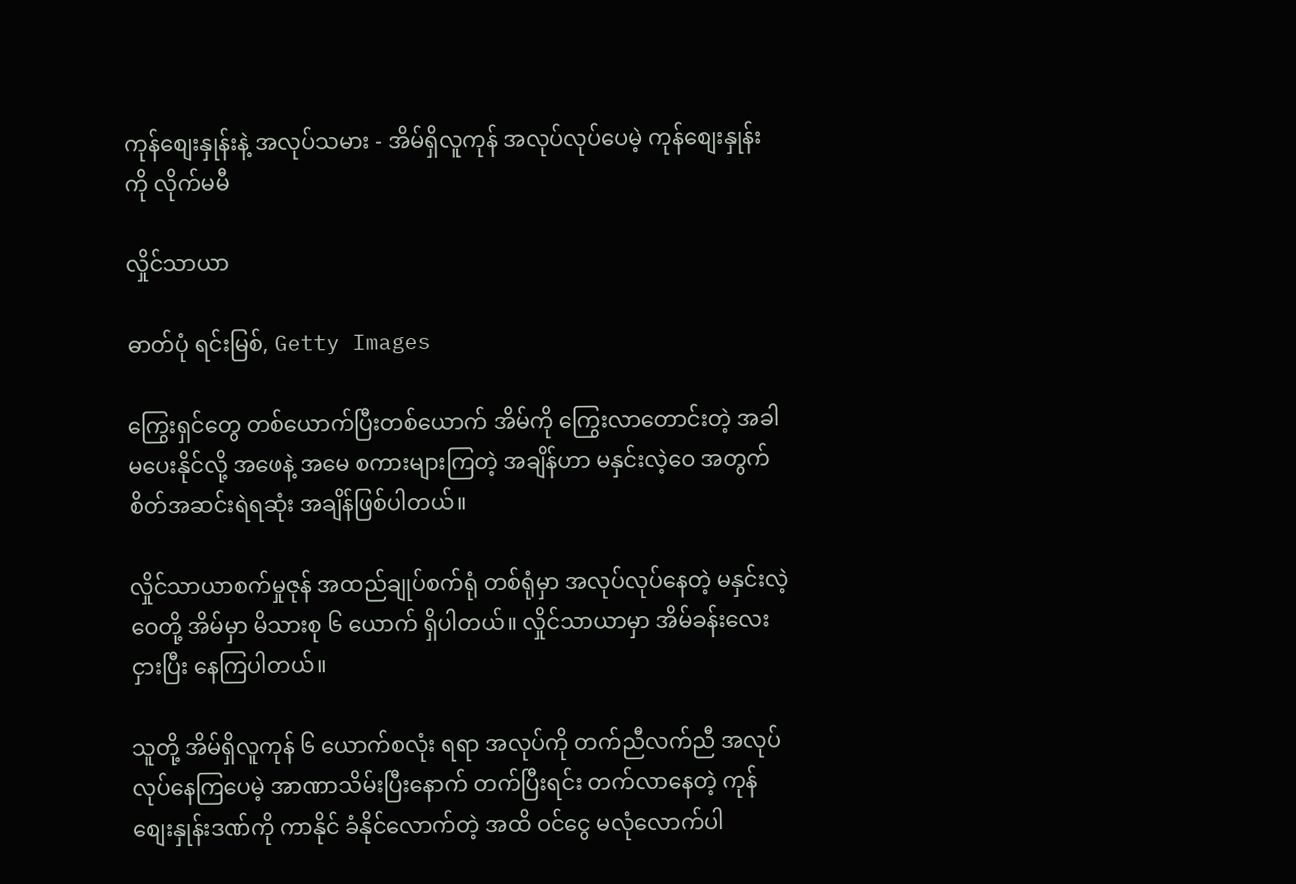ကုန်စျေးနှုန်းနဲ့ အလုပ်သမား - အိမ်ရှိလူကုန် အလုပ်လုပ်ပေမဲ့ ကုန်စျေးနှုန်းကို လိုက်မမီ

လှိုင်သာယာ

ဓာတ်ပုံ ရင်းမြစ်, Getty Images

ကြွေးရှင်တွေ တစ်ယောက်ပြီးတစ်ယောက် အိမ်ကို ကြွေးလာတောင်းတဲ့ အခါ မပေးနိုင်လို့ အဖေနဲ့ အမေ စကားများကြတဲ့ အချိန်ဟာ မနှင်းလဲ့ဝေ အတွက် စိတ်အဆင်းရဲရဆုံး အချိန်ဖြစ်ပါတယ်။

လှိုင်သာယာစက်မှုဇုန် အထည်ချုပ်စက်ရုံ တစ်ရုံမှာ အလုပ်လုပ်နေတဲ့ မနှင်းလဲ့ဝေတို့ အိမ်မှာ မိသားစု ၆ ယောက် ရှိပါတယ်။ လှိုင်သာယာမှာ အိမ်ခန်းလေး ငှားပြီး နေကြပါတယ်။

သူတို့ အိမ်ရှိလူကုန် ၆ ယောက်စလုံး ရရာ အလုပ်ကို တက်ညီလက်ညီ အလုပ် လုပ်နေကြပေမဲ့ အာဏာသိမ်းပြီးနောက် တက်ပြီးရင်း တက်လာနေတဲ့ ကုန်စျေးနှုန်းဒဏ်ကို ကာနိုင် ခံနိုင်လောက်တဲ့ အထိ ဝင်ငွေ မလုံလောက်ပါ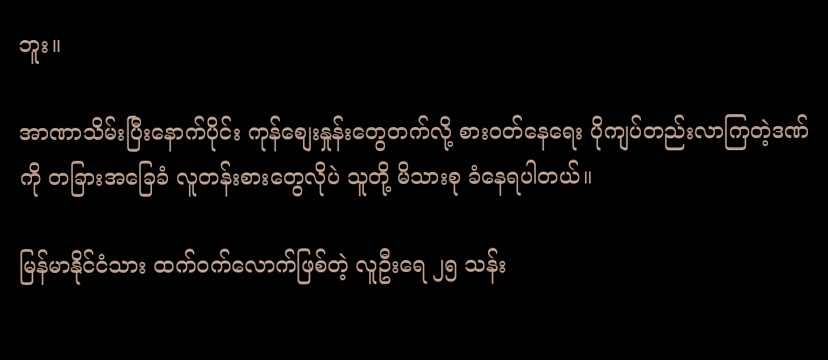ဘူး။

အာဏာသိမ်းပြီးနောက်ပိုင်း ကုန်စျေးနှုန်းတွေတက်လို့ စားဝတ်နေရေး ပိုကျပ်တည်းလာကြတဲ့ဒဏ်ကို တခြားအခြေခံ လူတန်းစားတွေလိုပဲ သူတို့ မိသားစု ခံနေရပါတယ်။

မြန်မာနိုင်ငံသား ထက်ဝက်လောက်ဖြစ်တဲ့ လူဦးရေ ၂၅ သန်း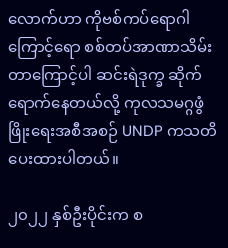လောက်ဟာ ကိုဗစ်ကပ်ရောဂါကြောင့်ရော စစ်တပ်အာဏာသိမ်းတာကြောင့်ပါ ဆင်းရဲဒုက္ခ ဆိုက်ရောက်နေတယ်လို့ ကုလသမဂ္ဂဖွံဖြိုးရေးအစီအစဉ် UNDP ကသတိပေးထားပါတယ်။

၂၀၂၂ နှစ်ဦးပိုင်းက စ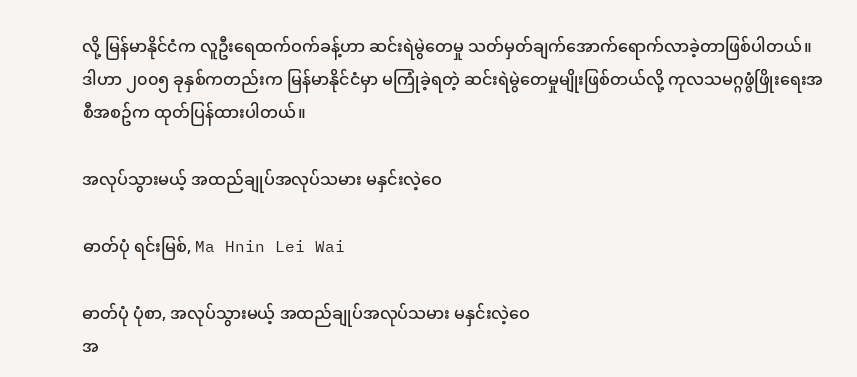လို့ မြန်မာနိုင်ငံက လူဦးရေထက်ဝက်ခန့်ဟာ ဆင်းရဲမွဲတေမှု သတ်မှတ်ချက်အောက်ရောက်လာခဲ့တာဖြစ်ပါတယ်။ ဒါဟာ ၂၀၀၅ ခုနှစ်ကတည်းက မြန်မာနိုင်ငံမှာ မကြုံခဲ့ရတဲ့ ဆင်းရဲမွဲတေမှုမျိုးဖြစ်တယ်လို့ ကုလသမဂ္ဂဖွံဖြိုးရေးအစီအစဥ်က ထုတ်ပြန်ထားပါတယ်။

အလုပ်သွားမယ့် အထည်ချုပ်အလုပ်သမား မနှင်းလဲ့ဝေ

ဓာတ်ပုံ ရင်းမြစ်, Ma Hnin Lei Wai

ဓာတ်ပုံ ပုံစာ, အလုပ်သွားမယ့် အထည်ချုပ်အလုပ်သမား မနှင်းလဲ့ဝေ
အ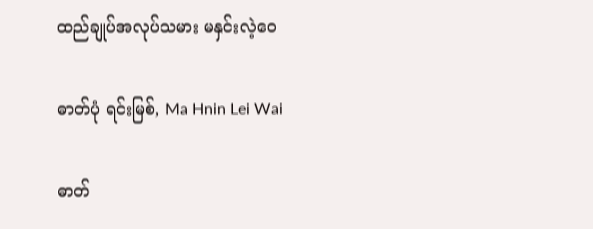ထည်ချုပ်အလုပ်သမား မနှင်းလဲ့ဝေ

ဓာတ်ပုံ ရင်းမြစ်, Ma Hnin Lei Wai

ဓာတ်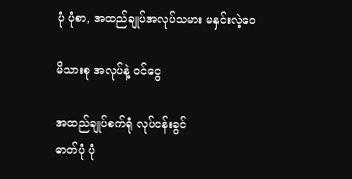ပုံ ပုံစာ, အထည်ချုပ်အလုပ်သမား မနှင်းလဲ့ဝေ

မိသားစု အလုပ်နဲ့ ဝင်ငွေ

အထည်ချုပ်စက်ရုံ လုပ်ငန်းခွင်
ဓာတ်ပုံ ပုံ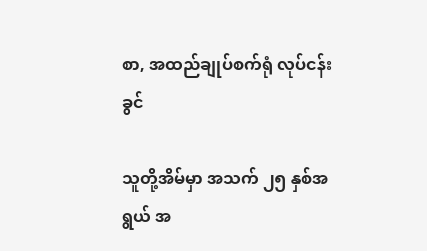စာ, အထည်ချုပ်စက်ရုံ လုပ်ငန်းခွင်

သူတို့အိမ်မှာ အသက် ၂၅ နှစ်အရွယ် အ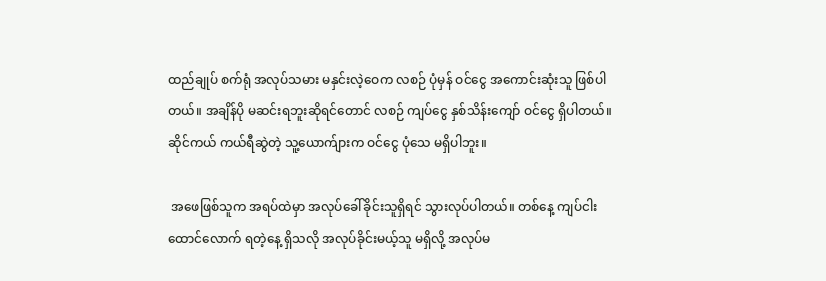ထည်ချုပ် စက်ရုံ အလုပ်သမား မနှင်းလဲ့ဝေက လစဉ် ပုံမှန် ဝင်ငွေ အကောင်းဆုံးသူ ဖြစ်ပါတယ်။ အချိန်ပို မဆင်းရဘူးဆိုရင်တောင် လစဉ် ကျပ်ငွေ နှစ်သိန်းကျော် ဝင်ငွေ ရှိပါတယ်။ ဆိုင်ကယ် ကယ်ရီဆွဲတဲ့ သူ့ယောက်ျားက ဝင်ငွေ ပုံသေ မရှိပါဘူး။

 အဖေဖြစ်သူက အရပ်ထဲမှာ အလုပ်ခေါ်ခိုင်းသူရှိရင် သွားလုပ်ပါတယ်။ တစ်နေ့ ကျပ်ငါးထောင်လောက် ရတဲ့နေ့ ရှိသလို အလုပ်ခိုင်းမယ့်သူ မရှိလို့ အလုပ်မ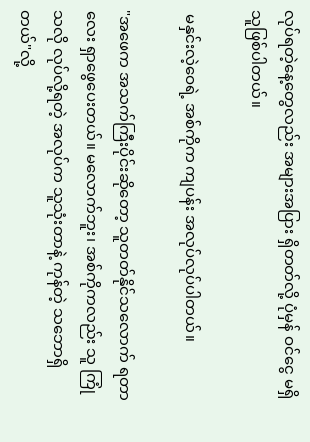လုပ်ရတဲ့နေ့တွေလည်း အများအပြား ရှိတတ်လို့ ပုံမှန် ဝင်ငွေ မရှိသူဖြစ်ပါတယ်။

 မနှင်းလဲ့ဝေရဲ့ အစ်ကိုက ကျပန်း အလုပ်လုပ်ပါတယ်။

"အဖေက အသက်ကြီးပိုင်းဆိုတော့ သူတတ်နိုင်သလောက် ရတာလေး ရှာဖွေပေးတယ်။ မလောက်ဘူး၊ အစ်ကိုကလည်း သူ ကြုံသလို လုပ်လို့ရတဲ့ အလုပ်က သူသုံးတာနဲ့ ကုန်တဲ့ သဘောရှိတယ်"လို့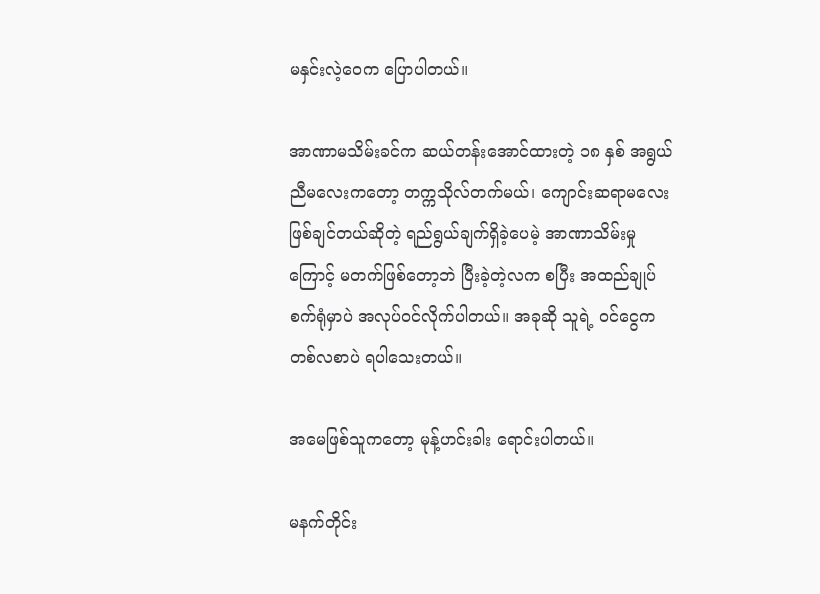မနှင်းလဲ့ဝေက ပြောပါတယ်။

အာဏာမသိမ်းခင်က ဆယ်တန်းအောင်ထားတဲ့ ၁၈ နှစ် အရွယ် ညီမလေးကတော့ တက္ကသိုလ်တက်မယ်၊ ကျောင်းဆရာမလေး ဖြစ်ချင်တယ်ဆိုတဲ့ ရည်ရွယ်ချက်ရှိခဲ့ပေမဲ့ အာဏာသိမ်းမှုကြောင့် မတက်ဖြစ်တော့ဘဲ ပြီးခဲ့တဲ့လက စပြီး အထည်ချုပ် စက်ရုံမှာပဲ အလုပ်ဝင်လိုက်ပါတယ်။ အခုဆို သူရဲ့ ဝင်ငွေက တစ်လစာပဲ ရပါသေးတယ်။

အမေဖြစ်သူကတော့ မုန့်ဟင်းခါး ရောင်းပါတယ်။

မနက်တိုင်း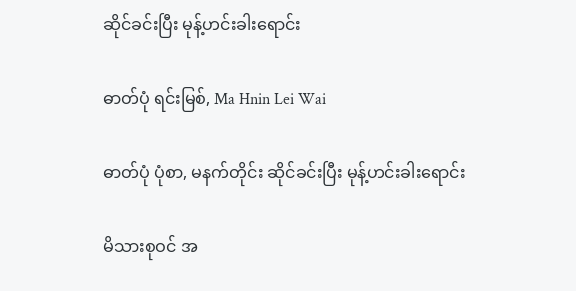ဆိုင်ခင်းပြီး မုန့်ဟင်းခါးရောင်း

ဓာတ်ပုံ ရင်းမြစ်, Ma Hnin Lei Wai

ဓာတ်ပုံ ပုံစာ, မနက်တိုင်း ဆိုင်ခင်းပြီး မုန့်ဟင်းခါးရောင်း

မိသားစုဝင် အ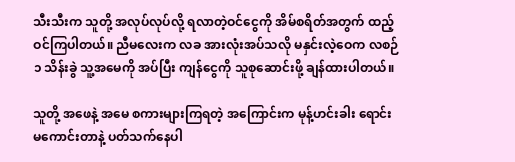သီးသီးက သူတို့ အလုပ်လုပ်လို့ ရလာတဲ့ဝင်ငွေကို အိမ်စရိတ်အတွက် ထည့်ဝင်ကြပါတယ်။ ညီမလေးက လခ အားလုံးအပ်သလို မနှင်းလဲ့ဝေက လစဉ် ၁ သိန်းခွဲ သူ့အမေကို အပ်ပြီး ကျန်ငွေကို သူစုဆောင်းဖို့ ချန်ထားပါတယ်။

သူတို့ အဖေနဲ့ အမေ စကားများကြရတဲ့ အကြောင်းက မုန့်ဟင်းခါး ရောင်းမကောင်းတာနဲ့ ပတ်သက်နေပါ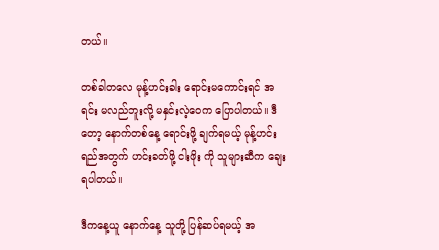တယ်။

တစ်ခါတလေ မုန့်ဟင်းခါး ရောင်းမကောင်းရင် အရင်း မလည်ဘူးလို့ မနှင်းလဲ့ဝေက ပြောပါတယ်။ ဒီတော့ နောက်တစ်နေ့ ရောင်းဖို့ ချက်ရမယ့် မုန့်ဟင်းရည်အတွက် ဟင်းခတ်ဖို့ ငါးဖိုး ကို သူများဆီက ချေးရပါတယ်။

ဒီကနေ့ယူ နောက်နေ့ သူတို့ ပြန်ဆပ်ရမယ့် အ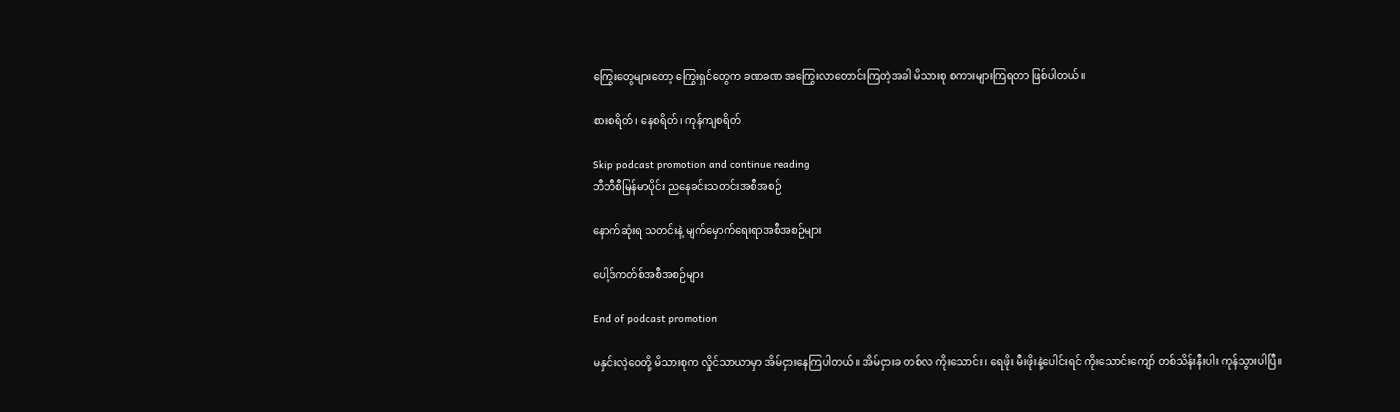ကြွေးတွေများတော့ ကြွေးရှင်တွေက ခဏခဏ အကြွေးလာတောင်းကြတဲ့အခါ မိသားစု စကားများကြရတာ ဖြစ်ပါတယ်။

စားစရိတ်၊ နေစရိတ်၊ ကုန်ကျစရိတ်

Skip podcast promotion and continue reading
ဘီဘီစီမြန်မာပိုင်း ညနေခင်းသတင်းအစီအစဉ်

နောက်ဆုံးရ သတင်းနဲ့ မျက်မှောက်ရေးရာအစီအစဉ်များ

ပေါ့ဒ်ကတ်စ်အစီအစဉ်များ

End of podcast promotion

မနှင်းလဲ့ဝေတို့ မိသားစုက လှိုင်သာယာမှာ အိမ်ငှားနေကြပါတယ်။ အိမ်ငှားခ တစ်လ ကိုးသောင်း၊ ရေဖိုး မီးဖိုးနဲ့ပေါင်းရင် ကိုးသောင်းကျော် တစ်သိန်းနီးပါး ကုန်သွားပါပြီ။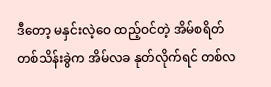ဒီတော့ မနှင်းလဲ့ဝေ ထည့်ဝင်တဲ့ အိမ်စရိတ် တစ်သိန်းခွဲက အိမ်လခ နုတ်လိုက်ရင် တစ်လ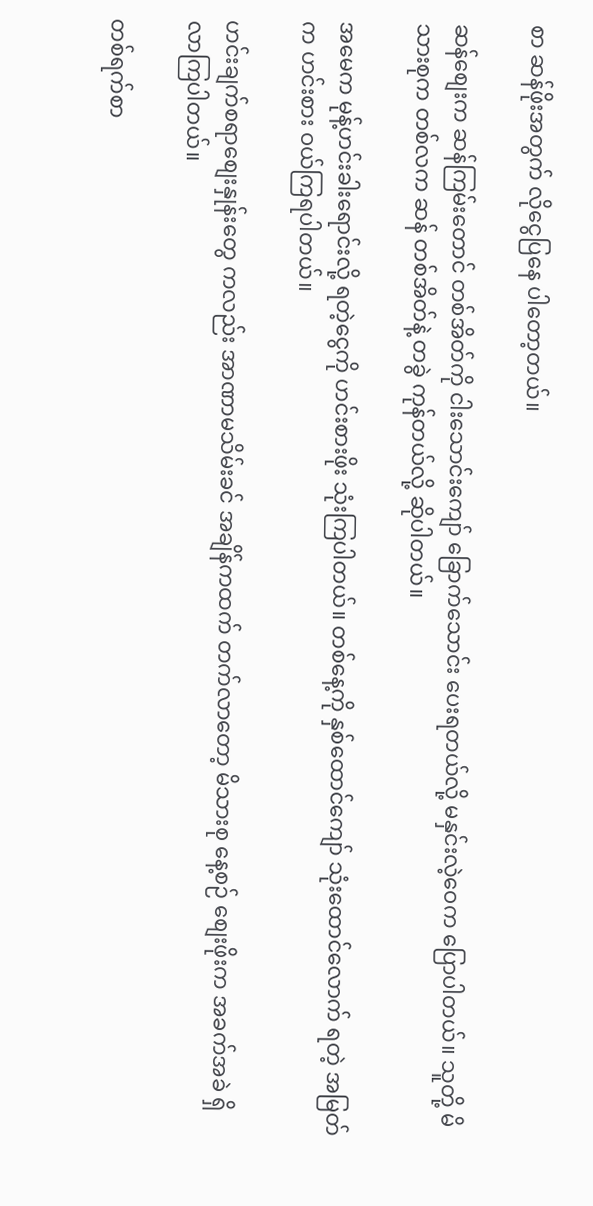စာ ဆန်ဖိုးအတွက် လိုငွေပြနေ ပါတော့တယ်။

ဆန်စျေးက ဆန်ကြမ်းတောင် တစ်အိတ်ကို ငါးသောင်းကျော် ခြောက်သောင်း ပေးရတယ်လို့ မနှင်းလဲ့ဝေက ပြောပါတယ်။ သူတို့ မိသားစုက တစ်လက ဆန် တစ်အိတ်နဲ့ တခွဲ ကုန်တယ်လို့ ဆိုပါတယ်။

အမေက မုန့်ဟင်းခါးရောင်းလို့ ရတဲ့ငွေကို ဟင်းစားဖိုး သုံးကြပါတယ်။ တစ်နေ့ကို နှစ်ထောင်ကျော် သုံးထောင်လောက် ရတဲ့ အမြတ်က ဟင်းစား ဝယ်ကြရပါတယ်။

ဟင်းချက်စရာစျေးနှုန်းတွေ ကလည်း အာဏာမသိမ်းခင် အချိန်ကထက် တက်လာတော့ မိသားစု နေ့စဉ် စျေးဖိုးက အခက်အခဲ ရှိလာကြပါတယ်။

တစ်ရက်စာ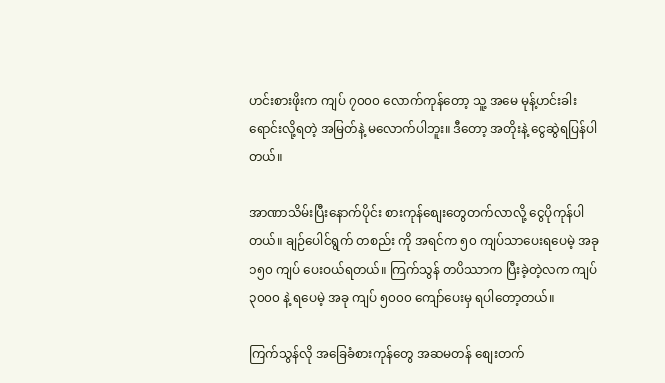ဟင်းစားဖိုးက ကျပ် ၇၀၀၀ လောက်ကုန်တော့ သူ့ အမေ မုန့်ဟင်းခါး ရောင်းလို့ရတဲ့ အမြတ်နဲ့ မလောက်ပါဘူး။ ဒီတော့ အတိုးနဲ့ ငွေဆွဲရပြန်ပါတယ်။

အာဏာသိမ်းပြီးနောက်ပိုင်း စားကုန်စျေးတွေတက်လာလို့ ငွေပိုကုန်ပါတယ်။ ချဉ်ပေါင်ရွက် တစည်း ကို အရင်က ၅၀ ကျပ်သာပေးရပေမဲ့ အခု ၁၅၀ ကျပ် ပေးဝယ်ရတယ်။ ကြက်သွန် တပိဿာက ပြီးခဲ့တဲ့လက ကျပ် ၃၀၀၀ နဲ့ ရပေမဲ့ အခု ကျပ် ၅၀၀၀ ကျော်ပေးမှ ရပါတော့တယ်။

ကြက်သွန်လို အခြေခံစားကုန်တွေ အဆမတန် စျေးတက်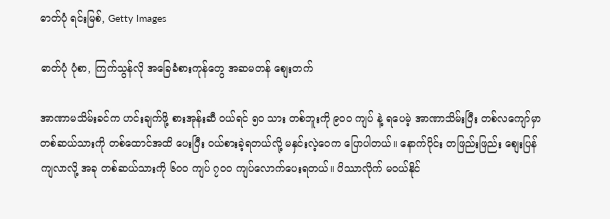ဓာတ်ပုံ ရင်းမြစ်, Getty Images

ဓာတ်ပုံ ပုံစာ, ကြက်သွန်လို အခြေခံစားကုန်တွေ အဆမတန် စျေးတက်

အာဏာမသိမ်းခင်က ဟင်းချက်ဖို့ စားအုန်းဆီ ဝယ်ရင် ၅၀ သား တစ်ဘူးကို ၉၀၀ ကျပ် နဲ့ ရပေမဲ့ အာဏာသိမ်းပြီး တစ်လကျော်မှာ တစ်ဆယ်သားကို တစ်ထောင်အထိ ပေးပြီး ဝယ်စားခဲ့ရတယ်လို့ မနှင်းလဲ့ဝေက ပြောပါတယ်။ နောက်ပိုင်း တဖြည်းဖြည်း စျေးပြန်ကျလာလို့ အခု တစ်ဆယ်သားကို ၆၀၀ ကျပ် ၇၀၀ ကျပ်လောက်ပေးရတယ်။ ပိဿာလိုက် မဝယ်နိုင်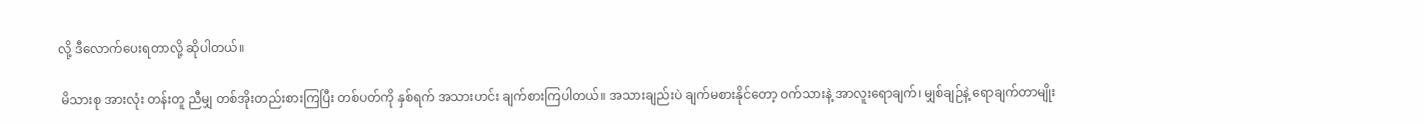လို့ ဒီလောက်ပေးရတာလို့ ဆိုပါတယ်။

 မိသားစု အားလုံး တန်းတူ ညီမျှ တစ်အိုးတည်းစားကြပြီး တစ်ပတ်ကို နှစ်ရက် အသားဟင်း ချက်စားကြပါတယ်။ အသားချည်းပဲ ချက်မစားနိုင်တော့ ဝက်သားနဲ့ အာလူးရောချက်၊ မျှစ်ချဉ်နဲ့ ရောချက်တာမျိုး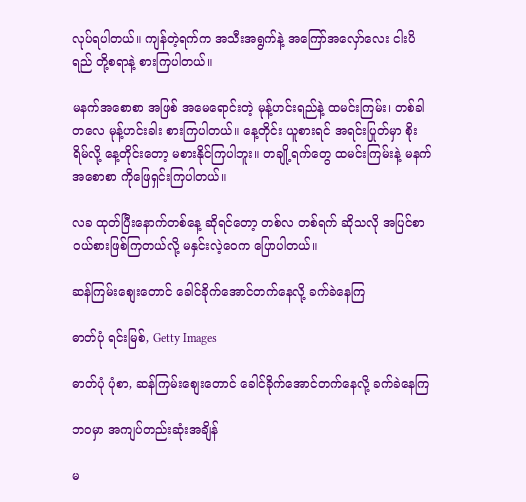လုပ်ရပါတယ်။ ကျန်တဲ့ရက်က အသီးအရွက်နဲ့ အကြော်အလှော်လေး ငါးပိရည် တို့စရာနဲ့ စားကြပါတယ်။

မနက်အစောစာ အဖြစ် အမေရောင်းတဲ့ မုန့်ဟင်းရည်နဲ့ ထမင်းကြမ်း၊ တစ်ခါတလေ မုန့်ဟင်းခါး စားကြပါတယ်။ နေ့တိုင်း ယူစားရင် အရင်းပြုတ်မှာ စိုးရိမ်လို့ နေ့တိုင်းတော့ မစားနိုင်ကြပါဘူး။ တချို့ရက်တွေ ထမင်းကြမ်းနဲ့ မနက်အစောစာ ကိုဖြေရှင်းကြပါတယ်။

လခ ထုတ်ပြီးနောက်တစ်နေ့ ဆိုရင်တော့ တစ်လ တစ်ရက် ဆိုသလို အပြင်စာ ဝယ်စားဖြစ်ကြတယ်လို့ မနှင်းလဲ့ဝေက ပြောပါတယ်။

ဆန်ကြမ်းစျေးတောင် ခေါင်ခိုက်အောင်တက်နေလို့ ခက်ခဲနေကြ

ဓာတ်ပုံ ရင်းမြစ်, Getty Images

ဓာတ်ပုံ ပုံစာ, ဆန်ကြမ်းစျေးတောင် ခေါင်ခိုက်အောင်တက်နေလို့ ခက်ခဲနေကြ

ဘဝမှာ အကျပ်တည်းဆုံးအချိန်

မ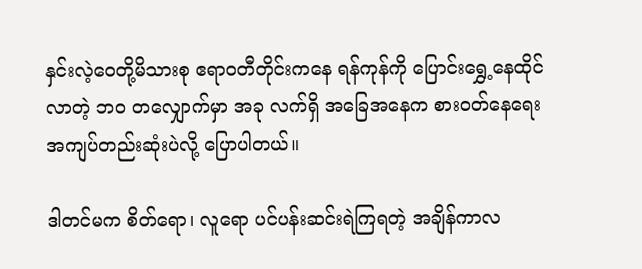နှင်းလဲ့ဝေတို့မိသားစု ဧရာဝတီတိုင်းကနေ ရန်ကုန်ကို ပြောင်းရွှေ့နေထိုင်လာတဲ့ ဘဝ တလျှောက်မှာ အခု လက်ရှိ အခြေအနေက စားဝတ်နေရေး အကျပ်တည်းဆုံးပဲလို့ ပြောပါတယ်။

ဒါတင်မက စိတ်ရော၊ လူရော ပင်ပန်းဆင်းရဲကြရတဲ့ အချိန်ကာလ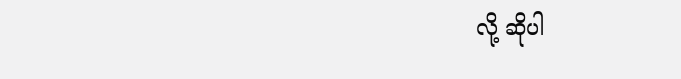လို့ ဆိုပါ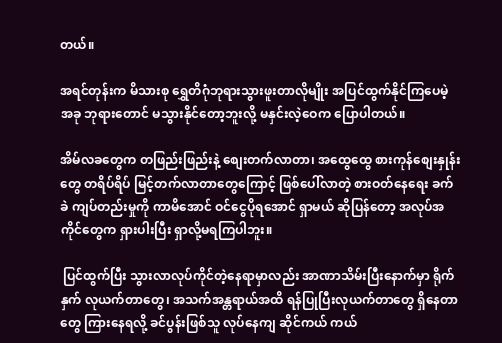တယ်။

အရင်တုန်းက မိသားစု ရွှေတိဂုံဘုရားသွားဖူးတာလိုမျိုး အပြင်ထွက်နိုင်ကြပေမဲ့ အခု ဘုရားတောင် မသွားနိုင်တော့ဘူးလို့ မနှင်းလဲ့ဝေက ပြောပါတယ်။

အိမ်လခတွေက တဖြည်းဖြည်းနဲ့ စျေးတက်လာတာ၊ အထွေထွေ စားကုန်စျေးနှုန်းတွေ တရိပ်ရိပ် မြင့်တက်လာတာတွေကြောင့် ဖြစ်ပေါ်လာတဲ့ စားဝတ်နေရေး ခက်ခဲ ကျပ်တည်းမှုကို ကာမိအောင် ဝင်ငွေပိုရအောင် ရှာမယ် ဆိုပြန်တော့ အလုပ်အကိုင်တွေက ရှားပါးပြီး ရှာလို့မရကြပါဘူး။

 ပြင်ထွက်ပြီး သွားလာလုပ်ကိုင်တဲ့နေရာမှာလည်း အာဏာသိမ်းပြီးနောက်မှာ ရိုက်နှက် လုယက်တာတွေ၊ အသက်အန္တရာယ်အထိ ရန်ပြုပြီးလုယက်တာတွေ ရှိနေတာတွေ ကြားနေရလို့ ခင်ပွန်းဖြစ်သူ လုပ်နေကျ ဆိုင်ကယ် ကယ်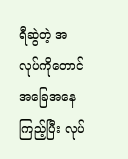ရီဆွဲတဲ့ အလုပ်ကိုတောင် အခြေအနေကြည့်ပြီး လုပ်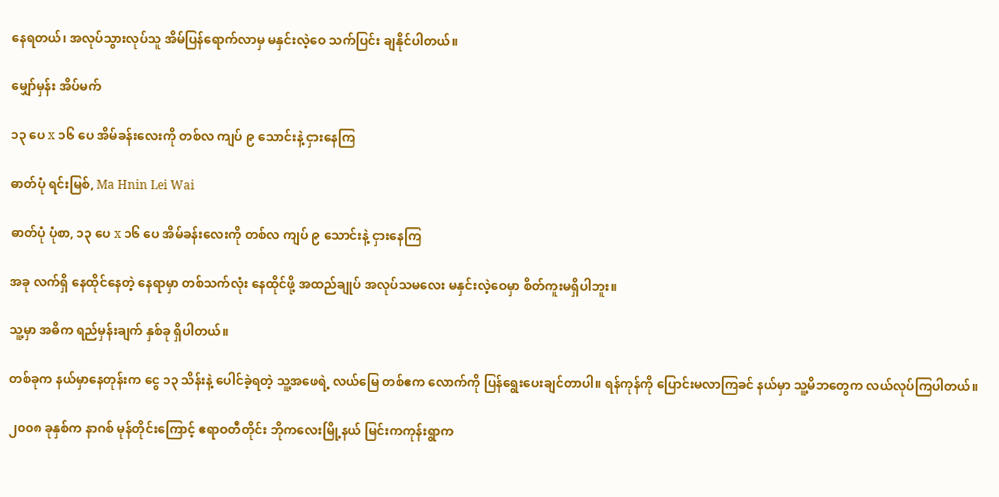နေရတယ်၊ အလုပ်သွားလုပ်သူ အိမ်ပြန်ရောက်လာမှ မနှင်းလဲ့ဝေ သက်ပြင်း ချနိုင်ပါတယ်။

မျှော်မှန်း အိပ်မက်

၁၃ ပေ x ၁၆ ပေ အိမ်ခန်းလေးကို တစ်လ ကျပ် ၉ သောင်းနဲ့ ငှားနေကြ

ဓာတ်ပုံ ရင်းမြစ်, Ma Hnin Lei Wai

ဓာတ်ပုံ ပုံစာ, ၁၃ ပေ x ၁၆ ပေ အိမ်ခန်းလေးကို တစ်လ ကျပ် ၉ သောင်းနဲ့ ငှားနေကြ

အခု လက်ရှိ နေထိုင်နေတဲ့ နေရာမှာ တစ်သက်လုံး နေထိုင်ဖို့ အထည်ချုပ် အလုပ်သမလေး မနှင်းလဲ့ဝေမှာ စိတ်ကူးမရှိပါဘူး။

သူ့မှာ အဓိက ရည်မှန်းချက် နှစ်ခု ရှိပါတယ်။

တစ်ခုက နယ်မှာနေတုန်းက ငွေ ၁၃ သိန်းနဲ့ ပေါင်ခဲ့ရတဲ့ သူ့အဖေရဲ့ လယ်မြေ တစ်ဧက လောက်ကို ပြန်ရွေးပေးချင်တာပါ။ ရန်ကုန်ကို ပြောင်းမလာကြခင် နယ်မှာ သူ့မိဘတွေက လယ်လုပ်ကြပါတယ်။

၂၀၀၈ ခုနှစ်က နာဂစ် မုန်တိုင်းကြောင့် ဧရာဝတီတိုင်း ဘိုကလေးမြို့နယ် မြင်းကကုန်းရွာက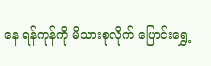နေ ရန်ကုန်ကို မိသားစုလိုက် ပြောင်းရွှေ့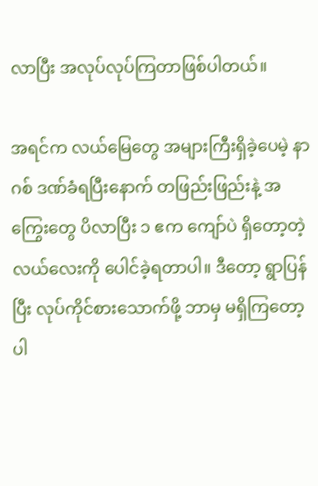လာပြီး အလုပ်လုပ်ကြတာဖြစ်ပါတယ်။

အရင်က လယ်မြေတွေ အများကြီးရှိခဲ့ပေမဲ့ နာဂစ် ဒဏ်ခံရပြီးနောက် တဖြည်းဖြည်းနဲ့ အကြွေးတွေ ပိလာပြီး ၁ ဧက ကျော်ပဲ ရှိတော့တဲ့ လယ်လေးကို ပေါင်ခဲ့ရတာပါ။ ဒီတော့ ရွာပြန်ပြီး လုပ်ကိုင်စားသောက်ဖို့ ဘာမှ မရှိကြတော့ပါ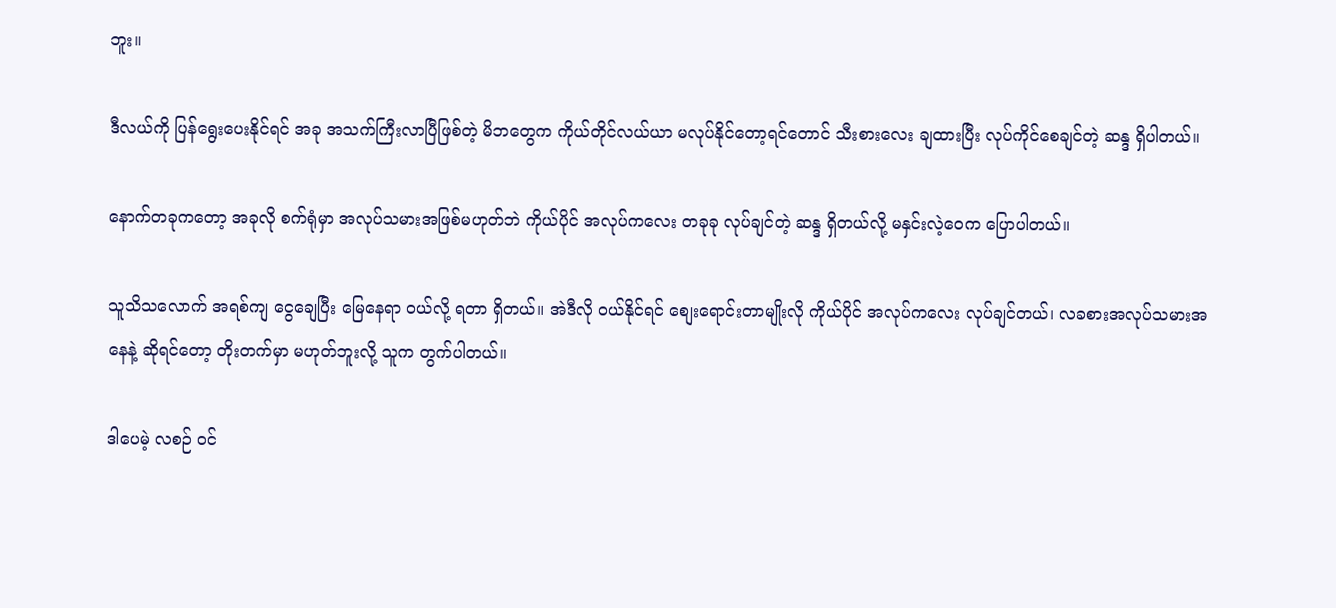ဘူး။

ဒီလယ်ကို ပြန်ရွေးပေးနိုင်ရင် အခု အသက်ကြီးလာပြီဖြစ်တဲ့ မိဘတွေက ကိုယ်တိုင်လယ်ယာ မလုပ်နိုင်တော့ရင်တောင် သီးစားလေး ချထားပြီး လုပ်ကိုင်စေချင်တဲ့ ဆန္ဒ ရှိပါတယ်။

နောက်တခုကတော့ အခုလို စက်ရုံမှာ အလုပ်သမားအဖြစ်မဟုတ်ဘဲ ကိုယ်ပိုင် အလုပ်ကလေး တခုခု လုပ်ချင်တဲ့ ဆန္ဒ ရှိတယ်လို့ မနှင်းလဲ့ဝေက ပြောပါတယ်။

သူသိသလောက် အရစ်ကျ ငွေချေပြီး မြေနေရာ ဝယ်လို့ ရတာ ရှိတယ်။ အဲဒီလို ဝယ်နိုင်ရင် စျေးရောင်းတာမျိုးလို ကိုယ်ပိုင် အလုပ်ကလေး လုပ်ချင်တယ်၊ လခစားအလုပ်သမားအနေနဲ့ ဆိုရင်တော့ တိုးတက်မှာ မဟုတ်ဘူးလို့ သူက တွက်ပါတယ်။

ဒါပေမဲ့ လစဉ် ဝင်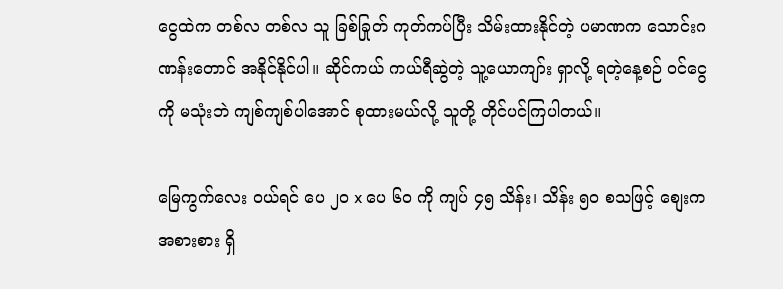ငွေထဲက တစ်လ တစ်လ သူ ခြစ်ခြုတ် ကုတ်ကပ်ပြီး သိမ်းထားနိုင်တဲ့ ပမာဏက သောင်းဂဏန်းတောင် အနိုင်နိုင်ပါ။ ဆိုင်ကယ် ကယ်ရီဆွဲတဲ့ သူ့ယောကျာ်း ရှာလို့ ရတဲ့နေ့စဉ် ဝင်ငွေကို မသုံးဘဲ ကျစ်ကျစ်ပါအောင် စုထားမယ်လို့ သူတို့ တိုင်ပင်ကြပါတယ်။

မြေကွက်လေး ဝယ်ရင် ပေ ၂၀ x ပေ ၆၀ ကို ကျပ် ၄၅ သိန်း၊ သိန်း ၅၀ စသဖြင့် စျေးက အစားစား ရှိ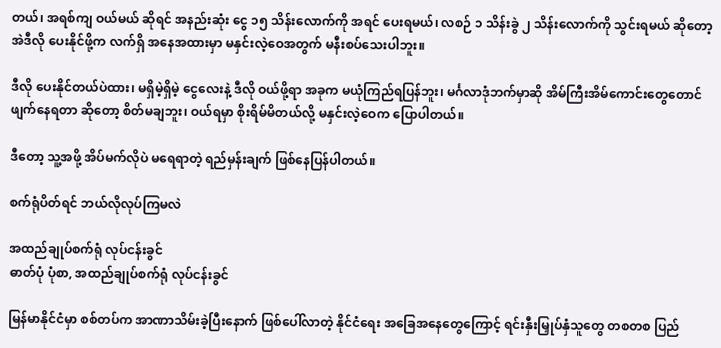တယ်၊ အရစ်ကျ ဝယ်မယ် ဆိုရင် အနည်းဆုံး ငွေ ၁၅ သိန်းလောက်ကို အရင် ပေးရမယ်၊ လစဉ် ၁ သိန်းခွဲ ၂ သိန်းလောက်ကို သွင်းရမယ် ဆိုတော့ အဲဒီလို ပေးနိုင်ဖို့က လက်ရှိ အနေအထားမှာ မနှင်းလဲ့ဝေအတွက် မနီးစပ်သေးပါဘူး။

ဒီလို ပေးနိုင်တယ်ပဲထား၊ မရှိမဲ့ရှိမဲ့ ငွေလေးနဲ့ ဒီလို ဝယ်ဖို့ရာ အခုက မယုံကြည်ရပြန်ဘူး၊ မင်္ဂလာဒုံဘက်မှာဆို အိမ်ကြီးအိမ်ကောင်းတွေတောင် ဖျက်နေရတာ ဆိုတော့ စိတ်မချဘူး၊ ဝယ်ရမှာ စိုးရိမ်မိတယ်လို့ မနှင်းလဲ့ဝေက ပြောပါတယ်။

ဒီတော့ သူ့အဖို့ အိပ်မက်လိုပဲ မရေရာတဲ့ ရည်မှန်းချက် ဖြစ်နေပြန်ပါတယ်။

စက်ရုံပိတ်ရင် ဘယ်လိုလုပ်ကြမလဲ

အထည်ချုပ်စက်ရုံ လုပ်ငန်းခွင်
ဓာတ်ပုံ ပုံစာ, အထည်ချုပ်စက်ရုံ လုပ်ငန်းခွင်

မြန်မာနိုင်ငံမှာ စစ်တပ်က အာဏာသိမ်းခဲ့ပြီးနောက် ဖြစ်ပေါ်လာတဲ့ နိုင်ငံရေး အခြေအနေတွေကြောင့် ရင်းနှီးမြှုပ်နှံသူတွေ တစတစ ပြည်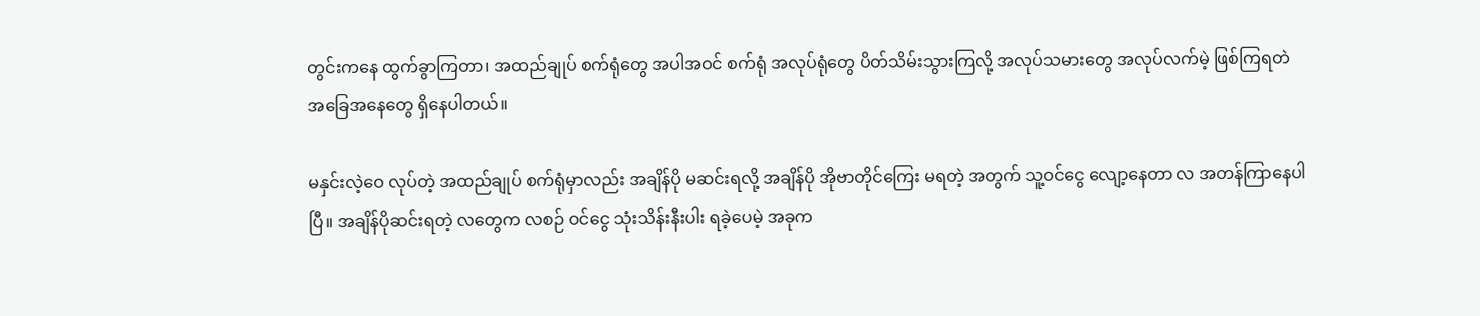တွင်းကနေ ထွက်ခွာကြတာ၊ အထည်ချုပ် စက်ရုံတွေ အပါအဝင် စက်ရုံ အလုပ်ရုံတွေ ပိတ်သိမ်းသွားကြလို့ အလုပ်သမားတွေ အလုပ်လက်မဲ့ ဖြစ်ကြရတဲ အခြေအနေတွေ ရှိနေပါတယ်။

မနှင်းလဲ့ဝေ လုပ်တဲ့ အထည်ချုပ် စက်ရုံမှာလည်း အချိန်ပို မဆင်းရလို့ အချိန်ပို အိုဗာတိုင်ကြေး မရတဲ့ အတွက် သူ့ဝင်ငွေ လျော့နေတာ လ အတန်ကြာနေပါပြီ။ အချိန်ပိုဆင်းရတဲ့ လတွေက လစဉ် ဝင်ငွေ သုံးသိန်းနီးပါး ရခဲ့ပေမဲ့ အခုက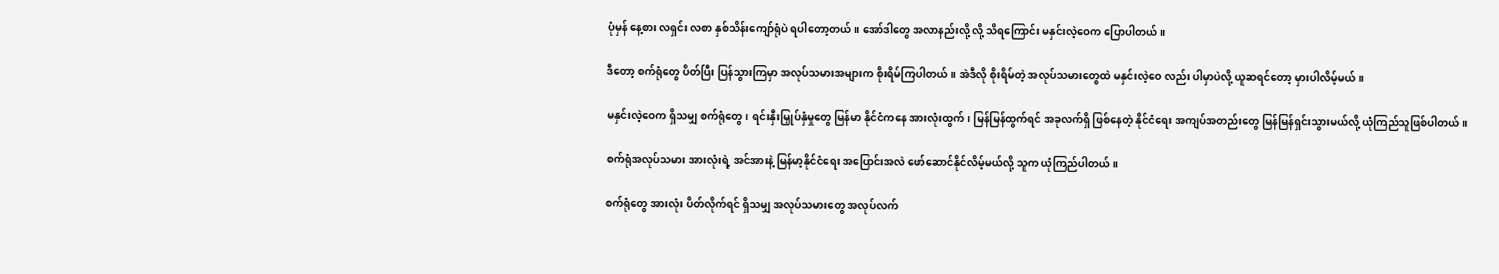ပုံမှန် နေ့စား လရှင်း လစာ နှစ်သိန်းကျော်ရုံပဲ ရပါတော့တယ်။ အော်ဒါတွေ အလာနည်းလို့ လို့ သိရကြောင်း မနှင်းလဲ့ဝေက ပြောပါတယ်။

ဒီတော့ စက်ရုံတွေ ပိတ်ပြီး ပြန်သွားကြမှာ အလုပ်သမားအများက စိုးရိမ်ကြပါတယ်။ အဲဒီလို စိုးရိမ်တဲ့ အလုပ်သမားတွေထဲ မနှင်းလဲ့ဝေ လည်း ပါမှာပဲလို့ ယူဆရင်တော့ မှားပါလိမ့်မယ်။

မနှင်းလဲ့ဝေက ရှိသမျှ စက်ရုံတွေ၊ ရင်းနှီးမြှုပ်နှံမှုတွေ မြန်မာ နိုင်ငံကနေ အားလုံးထွက်၊ မြန်မြန်ထွက်ရင် အခုလက်ရှိ ဖြစ်နေတဲ့ နိုင်ငံရေး အကျပ်အတည်းတွေ မြန်မြန်ရှင်းသွားမယ်လို့ ယုံကြည်သူဖြစ်ပါတယ်။

စက်ရုံအလုပ်သမား အားလုံးရဲ့ အင်အားနဲ့ မြန်မာ့နိုင်ငံရေး အပြောင်းအလဲ ဖော်ဆောင်နိုင်လိမ့်မယ်လို့ သူက ယုံကြည်ပါတယ်။

စက်ရုံတွေ အားလုံး ပိတ်လိုက်ရင် ရှိသမျှ အလုပ်သမားတွေ အလုပ်လက်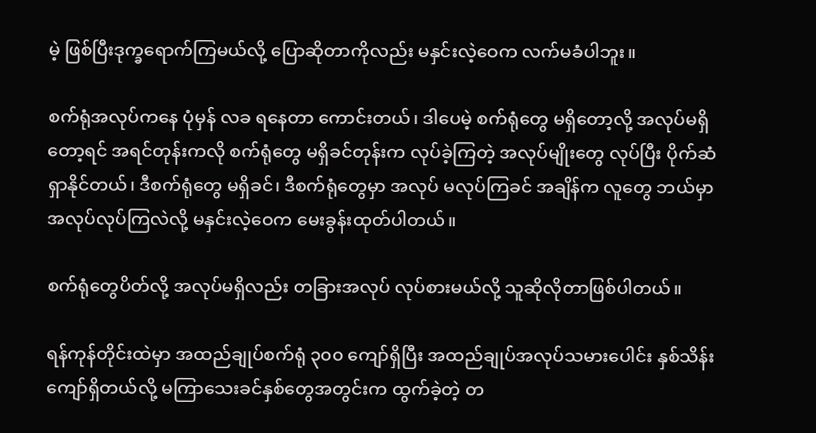မဲ့ ဖြစ်ပြီးဒုက္ခရောက်ကြမယ်လို့ ပြောဆိုတာကိုလည်း မနှင်းလဲ့ဝေက လက်မခံပါဘူး။

စက်ရုံအလုပ်ကနေ ပုံမှန် လခ ရနေတာ ကောင်းတယ်၊ ဒါပေမဲ့ စက်ရုံတွေ မရှိတော့လို့ အလုပ်မရှိတော့ရင် အရင်တုန်းကလို စက်ရုံတွေ မရှိခင်တုန်းက လုပ်ခဲ့ကြတဲ့ အလုပ်မျိုးတွေ လုပ်ပြီး ပိုက်ဆံရှာနိုင်တယ်၊ ဒီစက်ရုံတွေ မရှိခင်၊ ဒီစက်ရုံတွေမှာ အလုပ် မလုပ်ကြခင် အချိန်က လူတွေ ဘယ်မှာ အလုပ်လုပ်ကြလဲလို့ မနှင်းလဲ့ဝေက မေးခွန်းထုတ်ပါတယ်။

စက်ရုံတွေပိတ်လို့ အလုပ်မရှိလည်း တခြားအလုပ် လုပ်စားမယ်လို့ သူဆိုလိုတာဖြစ်ပါတယ်။

ရန်ကုန်တိုင်းထဲမှာ အထည်ချုပ်စက်ရုံ ၃၀၀ ကျော်ရှိပြီး အထည်ချုပ်အလုပ်သမားပေါင်း နှစ်သိန်းကျော်ရှိတယ်လို့ မကြာသေးခင်နှစ်တွေအတွင်းက ထွက်ခဲ့တဲ့ တ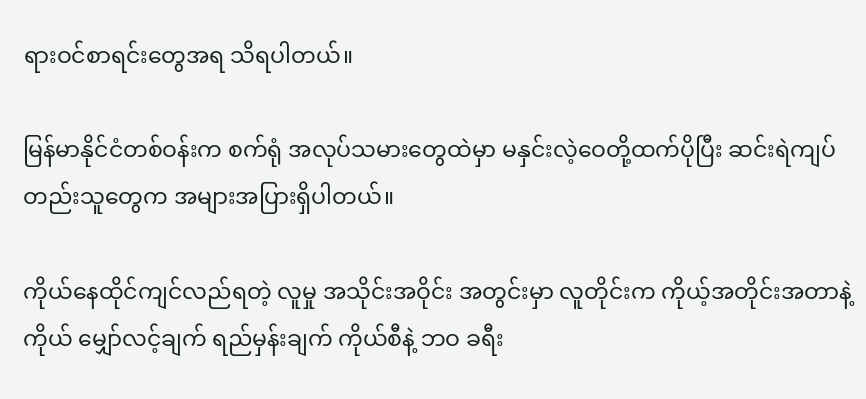ရားဝင်စာရင်းတွေအရ သိရပါတယ်။

မြန်မာနိုင်ငံတစ်ဝန်းက စက်ရုံ အလုပ်သမားတွေထဲမှာ မနှင်းလဲ့ဝေတို့ထက်ပိုပြီး ဆင်းရဲကျပ်တည်းသူတွေက အများအပြားရှိပါတယ်။

ကိုယ်နေထိုင်ကျင်လည်ရတဲ့ လူမှု အသိုင်းအဝိုင်း အတွင်းမှာ လူတိုင်းက ကိုယ့်အတိုင်းအတာနဲ့ကိုယ် မျှော်လင့်ချက် ရည်မှန်းချက် ကိုယ်စီနဲ့ ဘဝ ခရီး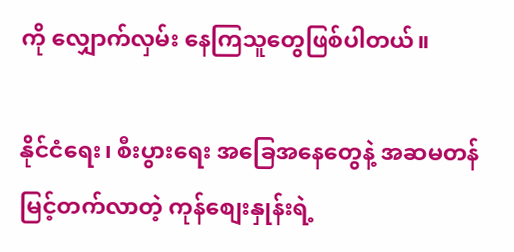ကို လျှောက်လှမ်း နေကြသူတွေဖြစ်ပါတယ်။

နိုင်ငံရေး၊ စီးပွားရေး အခြေအနေတွေနဲ့ အဆမတန် မြင့်တက်လာတဲ့ ကုန်စျေးနှုန်းရဲ့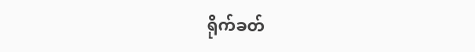ရိုက်ခတ်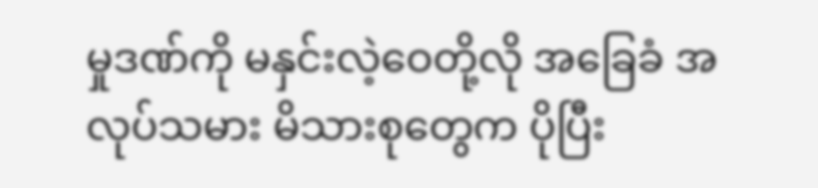မှုဒဏ်ကို မနှင်းလဲ့ဝေတို့လို အခြေခံ အလုပ်သမား မိသားစုတွေက ပိုပြီး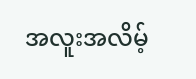အလူးအလိမ့်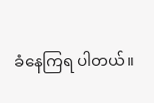ခံနေကြရ ပါတယ်။